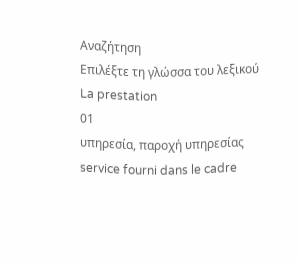Αναζήτηση
Επιλέξτε τη γλώσσα του λεξικού
La prestation
01
υπηρεσία, παροχή υπηρεσίας
service fourni dans le cadre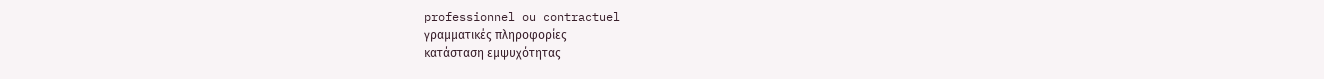professionnel ou contractuel
γραμματικές πληροφορίες
κατάσταση εμψυχότητας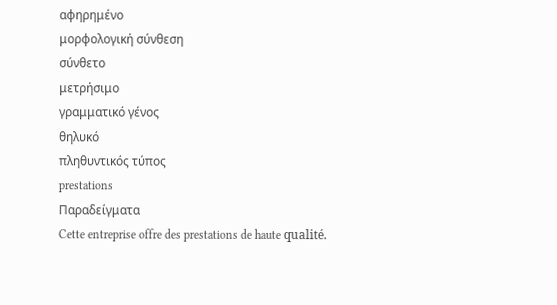αφηρημένο
μορφολογική σύνθεση
σύνθετο
μετρήσιμο
γραμματικό γένος
θηλυκό
πληθυντικός τύπος
prestations
Παραδείγματα
Cette entreprise offre des prestations de haute qualité.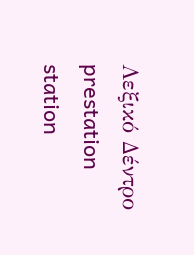Λεξικό Δέντρο
prestation
station